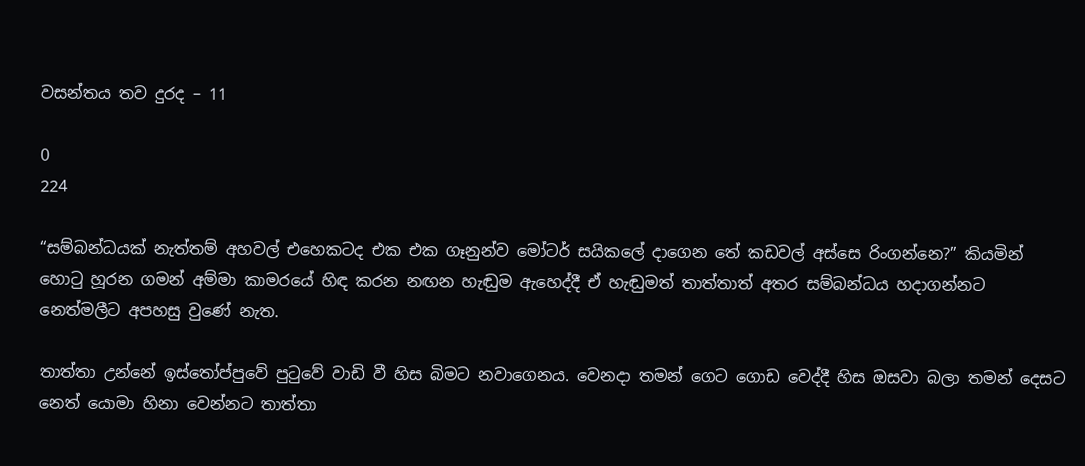වසන්තය තව දුරද – 11

0
224

“සම්බන්ධයක් නැත්තම් අහවල් එහෙකටද එක එක ගෑනුන්ව මෝටර් සයිකලේ දාගෙන තේ කඩවල් අස්සෙ රිංගන්නෙ?” කියමින් හොටු හූරන ගමන් අම්මා කාමරයේ හිඳ කරන නඟන හැඬුම ඇහෙද්දී ඒ හැඬුමත් තාත්තාත් අතර සම්බන්ධය හදාගන්නට නෙත්මලීට අපහසු වුණේ නැත.

තාත්තා උන්නේ ඉස්තෝප්පුවේ පුටුවේ වාඩි වී හිස බිමට නවාගෙනය. වෙනදා තමන් ගෙට ගොඩ වෙද්දී හිස ඔසවා බලා තමන් දෙසට නෙත් යොමා හිනා වෙන්නට තාත්තා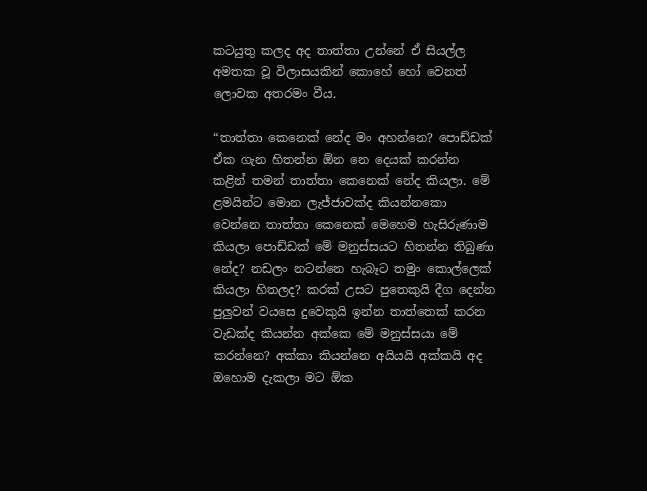කටයුතු කලද අද තාත්තා උන්නේ ඒ සියල්ල අමතක වූ විලාසයකින් කොහේ හෝ වෙනත් ලොවක අතරමං වීය.

“තාත්තා කෙනෙක් නේද මං අහන්නෙ? පොඩ්ඩක් ඒක ගැන හිතන්න ඕන නෙ දෙයක් කරන්න කළින් තමන් තාත්තා කෙනෙක් නේද කියලා. මේ ළමයින්ට මොන ලැජ්ජාවක්ද කියන්නකො වෙන්නෙ තාත්තා කෙනෙක් මෙහෙම හැසිරුණාම කියලා පොඩ්ඩක් මේ මනුස්සයට හිතන්න තිබුණා නේද? නඩලං නටන්නෙ හැබෑට තමුං කොල්ලෙක් කියලා හිතලද? කරක් උසට පුතෙකුයි දීග දෙන්න පුලුවන් වයසෙ දුවෙකුයි ඉන්න තාත්තෙක් කරන වැඩක්ද කියන්න අක්කෙ මේ මනුස්සයා මේ කරන්නෙ? අක්කා කියන්නෙ අයියයි අක්කයි අද ඔහොම දැකලා මට ඕක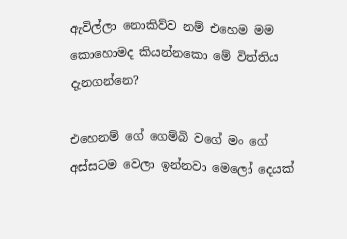ඇවිල්ලා නොකිව්ව නම් එහෙම මම කොහොමද කියන්නකො මේ විත්තිය දැනගන්නෙ?

එහෙනම් ගේ ගෙම්බි වගේ මං ගේ අස්සටම වෙලා ඉන්නවා මෙලෝ දෙයක්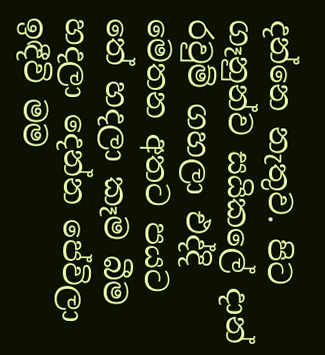දන්නෙ නැතුව. පිට ගෑනුන්ව සයිකලේ දාන් රවුම් ගහලා එද්දි මෙතන අතට පයට තේ හදලා කෑම බීම හදලා දෙන්න පේවිලා ඉඳීවි මම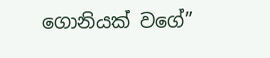ගොනියක් වගේ”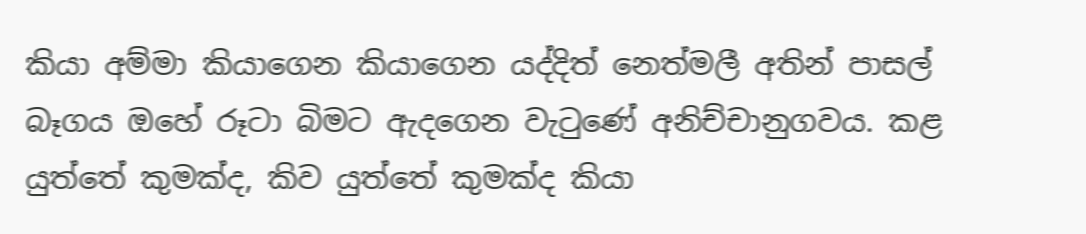කියා අම්මා කියාගෙන කියාගෙන යද්දිත් නෙත්මලී අතින් පාසල් බෑගය ඔහේ රූටා බිමට ඇදගෙන වැටුණේ අනිච්චානුගවය. කළ යුත්තේ කුමක්ද, කිව යුත්තේ කුමක්ද කියා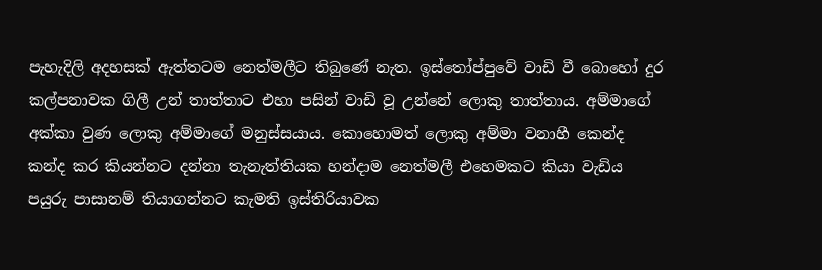පැහැදිලි අදහසක් ඇත්තටම නෙත්මලීට තිබුණේ නැත. ඉස්තෝප්පුවේ වාඩි වී බොහෝ දුර කල්පනාවක ගිලී උන් තාත්තාට එහා පසින් වාඩි වූ උන්නේ ලොකු තාත්තාය. අම්මාගේ අක්කා වුණ ලොකු අම්මාගේ මනුස්සයාය. කොහොමත් ලොකු අම්මා වනාහී කෙන්ද කන්ද කර කියන්නට දන්නා තැනැත්තියක හන්දාම නෙත්මලී එහෙමකට කියා වැඩිය පයුරු පාසානම් තියාගන්නට කැමති ඉස්තිරියාවක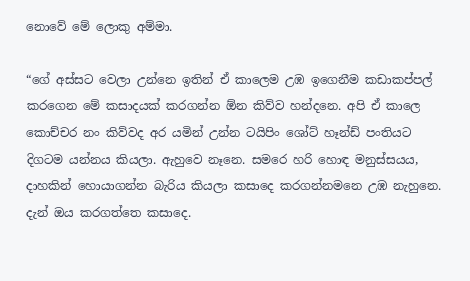නොවේ මේ ලොකු අම්මා.

“ගේ අස්සට වෙලා උන්නෙ ඉතින් ඒ කාලෙම උඹ ඉගෙනීම කඩාකප්පල් කරගෙන මේ කසාදයක් කරගන්න ඕන කිව්ව හන්දනෙ. අපි ඒ කාලෙ කොච්චර නං කිව්වද අර යමින් උන්න ටයිපිං ශෝට් හෑන්ඩ් පංතියට දිගටම යන්නය කියලා. ඇහුවෙ නෑනෙ. සමරෙ හරි හොඳ මනුස්සයය, දාහකින් හොයාගන්න බැරිය කියලා කසාදෙ කරගන්නමනෙ උඹ නැහුනෙ. දැන් ඔය කරගත්තෙ කසාදෙ.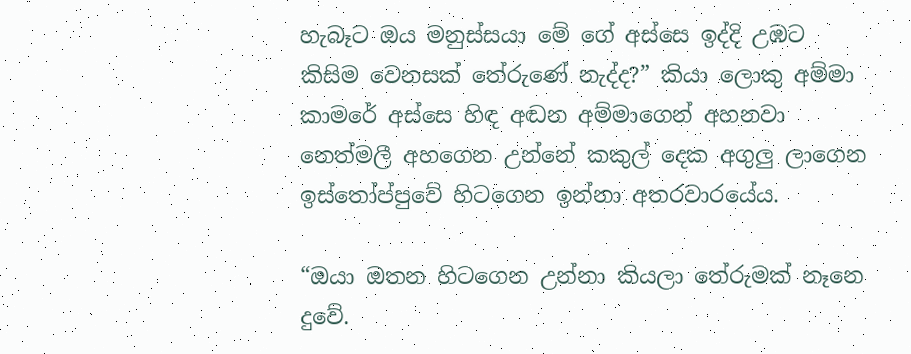හැබෑට ඔය මනුස්සයා මේ ගේ අස්සෙ ඉද්දි උඹට කිසිම වෙනසක් තේරුණේ නැද්ද?” කියා ලොකු අම්මා කාමරේ අස්සෙ හිඳ අඬන අම්මාගෙන් අහනවා නෙත්මලී අහගෙන උන්නේ කකුල් දෙක අගුලු ලාගෙන ඉස්තෝප්පුවේ හිටගෙන ඉන්නා අතරවාරයේය.

“ඔයා ඔතන හිටගෙන උන්නා කියලා තේරුමක් නෑනෙ දුවේ.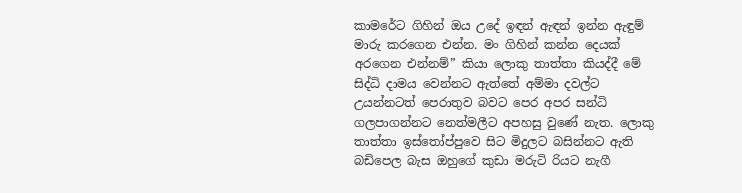කාමරේට ගිහින් ඔය උදේ ඉඳන් ඇඳන් ඉන්න ඇඳුම් මාරු කරගෙන එන්න. මං ගිහින් කන්න දෙයක් අරගෙන එන්නම්” කියා ලොකු තාත්තා කියද්දී මේ සිද්ධි දාමය වෙන්නට ඇත්තේ අම්මා දවල්ට උයන්නටත් පෙරාතුව බවට පෙර අපර සන්ධි ගලපාගන්නට නෙත්මලීට අපහසු වුණේ නැත. ලොකු තාත්තා ඉස්තෝප්පුවෙ සිට මිදුලට බසින්නට ඇති බඩිපෙල බැස ඔහුගේ කුඩා මරුටි රියට නැගී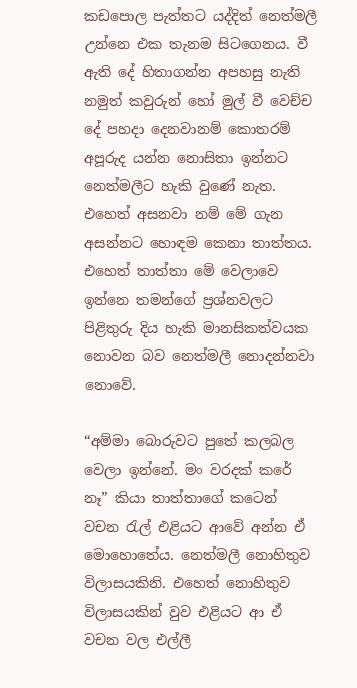කඩපොල පැත්තට යද්දිත් නෙත්මලී උන්නෙ එක තැනම සිටගෙනය. වී ඇති දේ හිතාගන්න අපහසු නැති නමුත් කවුරුන් හෝ මුල් වී වෙච්ච දේ පහදා දෙනවානම් කොතරම් අපූරුද යන්න නොසිතා ඉන්නට නෙත්මලීට හැකි වුණේ නැත. එහෙත් අසනවා නම් මේ ගැන අසන්නට හොඳම කෙනා තාත්තය. එහෙත් තාත්තා මේ වෙලාවෙ ඉන්නෙ තමන්ගේ ප්‍රශ්නවලට පිළිතුරු දිය හැකි මානසිකත්වයක නොවන බව නෙත්මලී නොදන්නවා නොවේ.

“අම්මා බොරුවට පුතේ කලබල වෙලා ඉන්නේ. මං වරදක් කරේ නෑ” කියා තාත්තාගේ කටෙන් වචන රැල් එළියට ආවේ අන්න ඒ මොහොතේය. නෙත්මලී නොහිතුව විලාසයකිනි. එහෙත් නොහිතුව විලාසයකින් වුව එළියට ආ ඒ වචන වල එල්ලී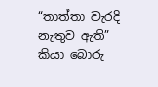“තාත්තා වැරදි නැතුව ඇති” කියා බොරු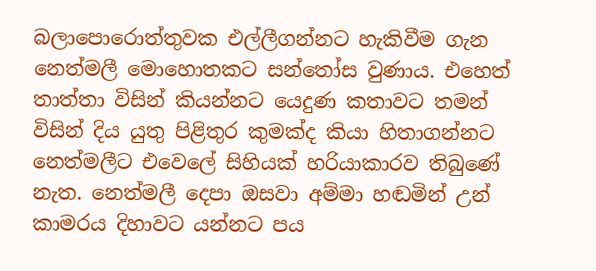බලාපොරොත්තුවක එල්ලීගන්නට හැකිවීම ගැන නෙත්මලී මොහොතකට සන්තෝස වුණාය. එහෙත් තාත්තා විසින් කියන්නට යෙදුණ කතාවට තමන් විසින් දිය යුතු පිළිතුර කුමක්ද කියා හිතාගන්නට නෙත්මලීට එවෙලේ සිහියක් හරියාකාරව තිබුණේ නැත. නෙත්මලී දෙපා ඔසවා අම්මා හඬමින් උන් කාමරය දිහාවට යන්නට පය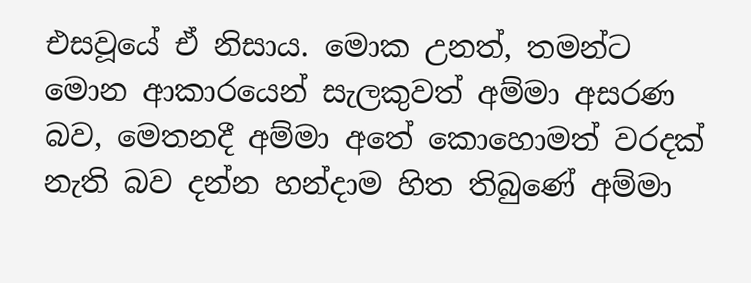එසවූයේ ඒ නිසාය. මොක උනත්, තමන්ට  මොන ආකාරයෙන් සැලකුවත් අම්මා අසරණ බව, මෙතනදී අම්මා අතේ කොහොමත් වරදක් නැති බව දන්න හන්දාම හිත තිබුණේ අම්මා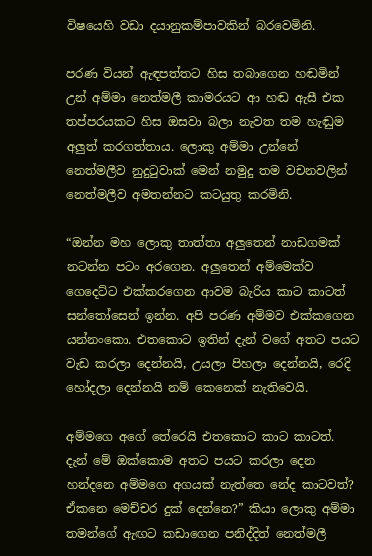විෂයෙහි වඩා දයානුකම්පාවකින් බරවෙමිනි.

පරණ වියන් ඇඳපත්තට හිස තබාගෙන හඬමින් උන් අම්මා නෙත්මලී කාමරයට ආ හඬ ඇසී එක තප්පරයකට හිස ඔසවා බලා නැවත තම හැඬුම අලුත් කරගත්තාය. ලොකු අම්මා උන්නේ නෙත්මලීව නුදුටුවාක් මෙන් නමුදු තම වචනවලින් නෙත්මලීව අමතන්නට කටයුතු කරමිනි.

“ඔන්න මහ ලොකු තාත්තා අලුතෙන් නාඩගමක් නටන්න පටං අරගෙන. අලුතෙන් අම්මෙක්ව ගෙදෙට්ට එක්කරගෙන ආවම බැරිය කාට කාටත් සන්තෝසෙන් ඉන්න. අපි පරණ අම්මව එක්කගෙන යන්නංකො. එතකොට ඉතින් දැන් වගේ අතට පයට වැඩ කරලා දෙන්නයි, උයලා පිහලා දෙන්නයි, රෙදි හෝදලා දෙන්නයි නම් කෙනෙක් නැතිවෙයි.

අම්මගෙ අගේ තේරෙයි එතකොට කාට කාටත්. දැන් මේ ඔක්කොම අතට පයට කරලා දෙන හන්දනෙ අම්මගෙ අගයක් නැත්තෙ නේද කාටවත්? ඒකනෙ මෙච්චර දුක් දෙන්නෙ?” කියා ලොකු අම්මා තමන්ගේ ඇඟට කඩාගෙන පනිද්දිත් නෙත්මලී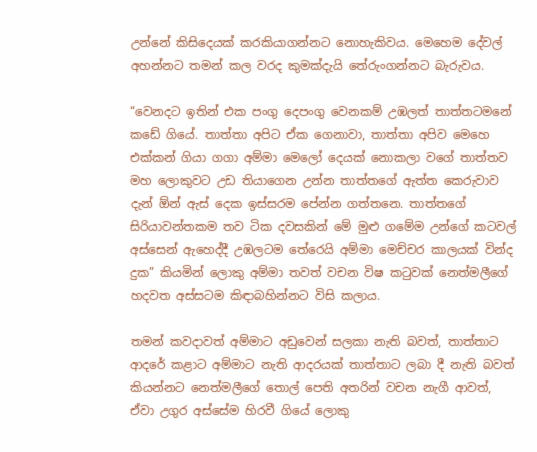උන්නේ කිසිදෙයක් කරකියාගන්නට නොහැකිවය. මෙහෙම දේවල් අහන්නට තමන් කල වරද කුමක්දැයි තේරුංගන්නට බැරුවය.

“වෙනදට ඉතින් එක පංගු දෙපංගු වෙනකම් උඹලත් තාත්තටමනේ කඩේ ගියේ. තාත්තා අපිට ඒක ගෙනාවා, තාත්තා අපිව මෙහෙ එක්කන් ගියා ගගා අම්මා මෙලෝ දෙයක් නොකලා වගේ තාත්තව මහ ලොකුවට උඩ තියාගෙන උන්න තාත්තගේ ඇත්ත කෙරුවාව දැන් ඕන් ඇස් දෙක ඉස්සරම පේන්න ගත්තනෙ. තාත්තගේ සිරියාවන්තකම තව ටික දවසකින් මේ මුළු ගමේම උන්ගේ කටවල් අස්සෙන් ඇහෙද්දී උඹලටම තේරෙයි අම්මා මෙච්චර කාලයක් වින්ද දුක” කියමින් ලොකු අම්මා තවත් වචන විෂ කටුවක් නෙත්මලීගේ හදවත අස්සටම කිඳාබහින්නට විසි කලාය.

තමන් කවදාවත් අම්මාට අඩුවෙන් සලකා නැති බවත්, තාත්තාට ආදරේ කළාට අම්මාට නැති ආදරයක් තාත්තාට ලබා දී නැති බවත් කියන්නට නෙත්මලීගේ තොල් පෙති අතරින් වචන නැගී ආවත්, ඒවා උගුර අස්සේම හිරවී ගියේ ලොකු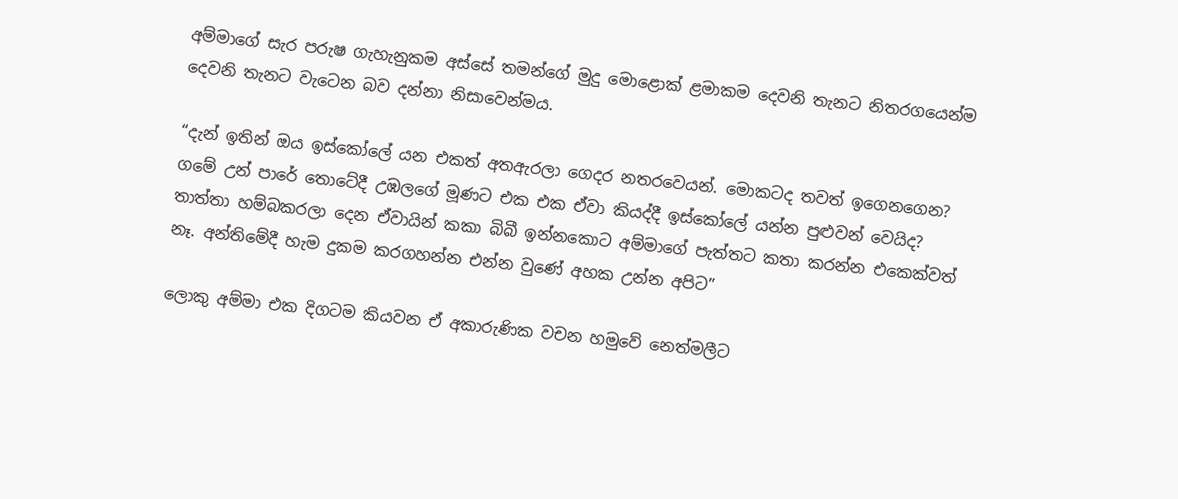අම්මාගේ සැර පරුෂ ගැහැනුකම අස්සේ තමන්ගේ මුදු මොළොක් ළමාකම දෙවනි තැනට නිතරගයෙන්ම දෙවනි තැනට වැටෙන බව දන්නා නිසාවෙන්මය.

“දැන් ඉතින් ඔය ඉස්කෝලේ යන එකත් අතඇරලා ගෙදර නතරවෙයන්. මොකටද තවත් ඉගෙනගෙන? ගමේ උන් පාරේ තොටේදී උඹලගේ මූණට එක එක ඒවා කියද්දී ඉස්කෝලේ යන්න පුළුවන් වෙයිද? තාත්තා හම්බකරලා දෙන ඒවායින් කකා බිබී ඉන්නකොට අම්මාගේ පැත්තට කතා කරන්න එකෙක්වත් නෑ. අන්තිමේදී හැම දුකම කරගහන්න එන්න වුණේ අහක උන්න අපිට”

ලොකු අම්මා එක දිගටම කියවන ඒ අකාරුණික වචන හමුවේ නෙත්මලීට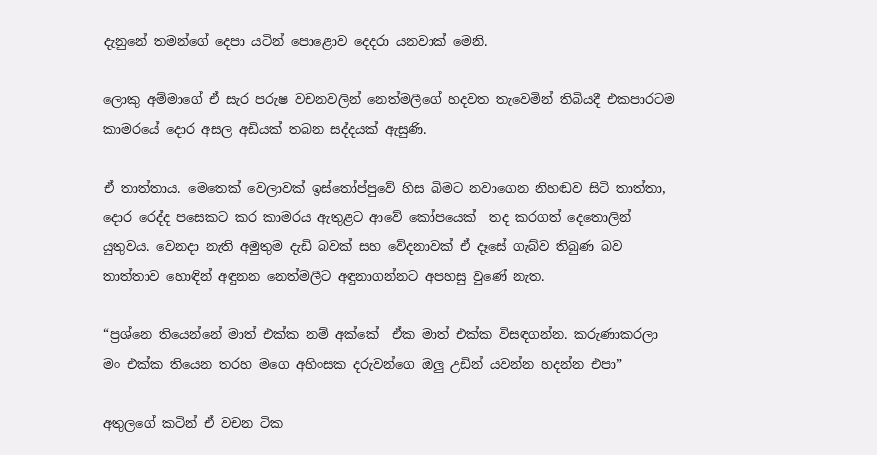දැනුනේ තමන්ගේ දෙපා යටින් පොළොව දෙදරා යනවාක් මෙනි.

ලොකු අම්මාගේ ඒ සැර පරුෂ වචනවලින් නෙත්මලීගේ හදවත තැවෙමින් තිබියදී එකපාරටම කාමරයේ දොර අසල අඩියක් තබන සද්දයක් ඇසුණි.

ඒ තාත්තාය. මෙතෙක් වෙලාවක් ඉස්තෝප්පුවේ හිස බිමට නවාගෙන නිහඬව සිටි තාත්තා, දොර රෙද්ද පසෙකට කර කාමරය ඇතුළට ආවේ කෝපයෙක්  තද කරගත් දෙතොලින් යුතුවය. වෙනදා නැති අමුතුම දැඩි බවක් සහ වේදනාවක් ඒ දෑසේ ගැබ්ව තිබුණ බව තාත්තාව හොඳින් අඳුනන නෙත්මලීට අඳුනාගන්නට අපහසු වුණේ නැත.

“ප්‍රශ්නෙ තියෙන්නේ මාත් එක්ක නම් අක්කේ  ඒක මාත් එක්ක විසඳගන්න. කරුණාකරලා මං එක්ක තියෙන තරහ මගෙ අහිංසක දරුවන්ගෙ ඔලු උඩින් යවන්න හදන්න එපා”

අතුලගේ කටින් ඒ වචන ටික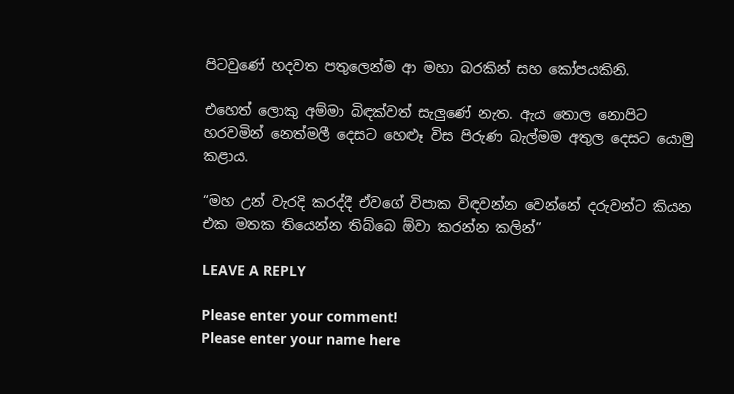පිටවුණේ හදවත පතුලෙන්ම ආ මහා බරකින් සහ කෝපයකිනි.

එහෙත් ලොකු අම්මා බිඳක්වත් සැලුණේ නැත. ඇය තොල නොපිට හරවමින් නෙත්මලී දෙසට හෙළූ විස පිරුණ බැල්මම අතුල දෙසට යොමු කළාය.

“මහ උන් වැරදි කරද්දී ඒවගේ විපාක විඳවන්න වෙන්නේ දරුවන්ට කියන එක මතක තියෙන්න තිබ්බෙ ඕවා කරන්න කලින්”

LEAVE A REPLY

Please enter your comment!
Please enter your name here